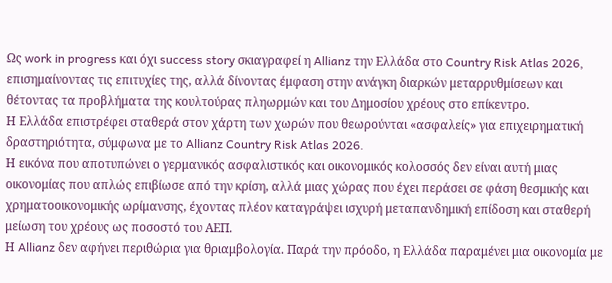Ως work in progress και όχι success story σκιαγραφεί η Allianz την Ελλάδα στο Country Risk Atlas 2026, επισημαίνοντας τις επιτυχίες της, αλλά δίνοντας έμφαση στην ανάγκη διαρκών μεταρρυθμίσεων και θέτοντας τα προβλήματα της κουλτούρας πληωρμών και του Δημοσίου χρέους στο επίκεντρο.
Η Ελλάδα επιστρέφει σταθερά στον χάρτη των χωρών που θεωρούνται «ασφαλείς» για επιχειρηματική δραστηριότητα, σύμφωνα με το Allianz Country Risk Atlas 2026.
Η εικόνα που αποτυπώνει ο γερμανικός ασφαλιστικός και οικονομικός κολοσσός δεν είναι αυτή μιας οικονομίας που απλώς επιβίωσε από την κρίση, αλλά μιας χώρας που έχει περάσει σε φάση θεσμικής και χρηματοοικονομικής ωρίμανσης, έχοντας πλέον καταγράψει ισχυρή μεταπανδημική επίδοση και σταθερή μείωση του χρέους ως ποσοστό του ΑΕΠ.
Η Allianz δεν αφήνει περιθώρια για θριαμβολογία. Παρά την πρόοδο, η Ελλάδα παραμένει μια οικονομία με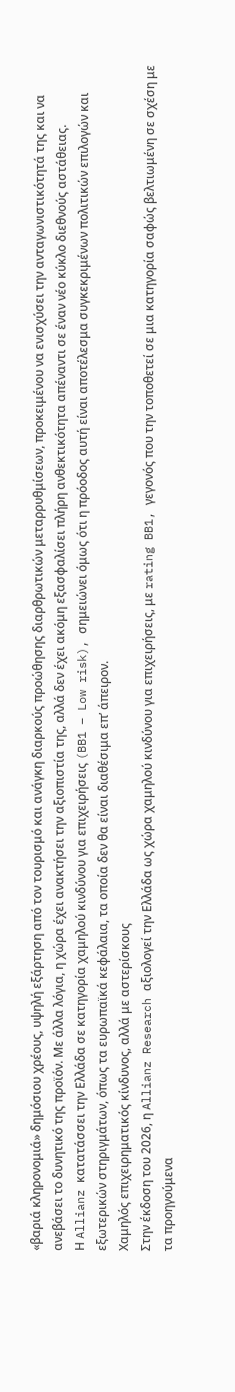«βαριά κληρονομιά» δημόσιου χρέους, υψηλή εξάρτηση από τον τουρισμό και ανάγκη διαρκούς προώθησης διαρθρωτικών μεταρρυθμίσεων, προκειμένου να ενισχύσει την ανταγωνιστικότητά της και να ανεβάσει το δυνητικό της προϊόν. Με άλλα λόγια, η χώρα έχει ανακτήσει την αξιοπιστία της, αλλά δεν έχει ακόμη εξασφαλίσει πλήρη ανθεκτικότητα απέναντι σε έναν νέο κύκλο διεθνούς αστάθειας.
Η Allianz κατατάσσει την Ελλάδα σε κατηγορία χαμηλού κινδύνου για επιχειρήσεις (BB1 – Low risk), σημειώνει όμως ότι η πρόοδος αυτή είναι αποτέλεσμα συγκεκριμένων πολιτικών επιλογών και εξωτερικών στηριγμάτων, όπως τα ευρωπαϊκά κεφάλαια, τα οποία δεν θα είναι διαθέσιμα επ’ άπειρον.
Χαμηλός επιχειρηματικός κίνδυνος, αλλά με αστερίσκους
Στην έκδοση του 2026, η Allianz Research αξιολογεί την Ελλάδα ως χώρα χαμηλού κινδύνου για επιχειρήσεις, με rating BB1, γεγονός που την τοποθετεί σε μια κατηγορία σαφώς βελτιωμένη σε σχέση με τα προηγούμενα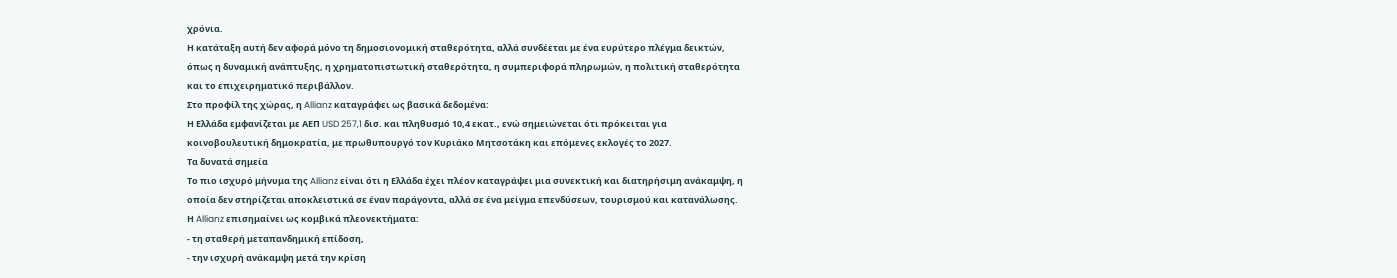χρόνια.
Η κατάταξη αυτή δεν αφορά μόνο τη δημοσιονομική σταθερότητα, αλλά συνδέεται με ένα ευρύτερο πλέγμα δεικτών, όπως η δυναμική ανάπτυξης, η χρηματοπιστωτική σταθερότητα, η συμπεριφορά πληρωμών, η πολιτική σταθερότητα και το επιχειρηματικό περιβάλλον.
Στο προφίλ της χώρας, η Allianz καταγράφει ως βασικά δεδομένα:
Η Ελλάδα εμφανίζεται με ΑΕΠ USD 257,1 δισ. και πληθυσμό 10,4 εκατ., ενώ σημειώνεται ότι πρόκειται για κοινοβουλευτική δημοκρατία, με πρωθυπουργό τον Κυριάκο Μητσοτάκη και επόμενες εκλογές το 2027.
Τα δυνατά σημεία
Το πιο ισχυρό μήνυμα της Allianz είναι ότι η Ελλάδα έχει πλέον καταγράψει μια συνεκτική και διατηρήσιμη ανάκαμψη, η οποία δεν στηρίζεται αποκλειστικά σε έναν παράγοντα, αλλά σε ένα μείγμα επενδύσεων, τουρισμού και κατανάλωσης.
Η Allianz επισημαίνει ως κομβικά πλεονεκτήματα:
- τη σταθερή μεταπανδημική επίδοση,
- την ισχυρή ανάκαμψη μετά την κρίση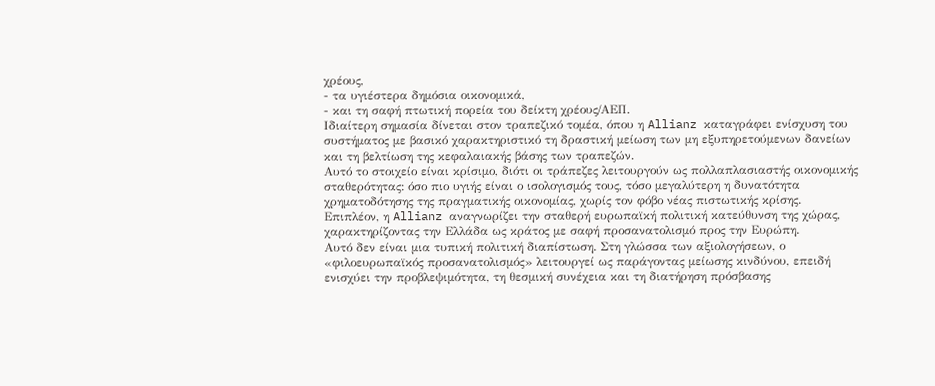χρέους,
- τα υγιέστερα δημόσια οικονομικά,
- και τη σαφή πτωτική πορεία του δείκτη χρέους/ΑΕΠ.
Ιδιαίτερη σημασία δίνεται στον τραπεζικό τομέα, όπου η Allianz καταγράφει ενίσχυση του συστήματος με βασικό χαρακτηριστικό τη δραστική μείωση των μη εξυπηρετούμενων δανείων και τη βελτίωση της κεφαλαιακής βάσης των τραπεζών.
Αυτό το στοιχείο είναι κρίσιμο, διότι οι τράπεζες λειτουργούν ως πολλαπλασιαστής οικονομικής σταθερότητας: όσο πιο υγιής είναι ο ισολογισμός τους, τόσο μεγαλύτερη η δυνατότητα χρηματοδότησης της πραγματικής οικονομίας, χωρίς τον φόβο νέας πιστωτικής κρίσης.
Επιπλέον, η Allianz αναγνωρίζει την σταθερή ευρωπαϊκή πολιτική κατεύθυνση της χώρας, χαρακτηρίζοντας την Ελλάδα ως κράτος με σαφή προσανατολισμό προς την Ευρώπη.
Αυτό δεν είναι μια τυπική πολιτική διαπίστωση. Στη γλώσσα των αξιολογήσεων, ο «φιλοευρωπαϊκός προσανατολισμός» λειτουργεί ως παράγοντας μείωσης κινδύνου, επειδή ενισχύει την προβλεψιμότητα, τη θεσμική συνέχεια και τη διατήρηση πρόσβασης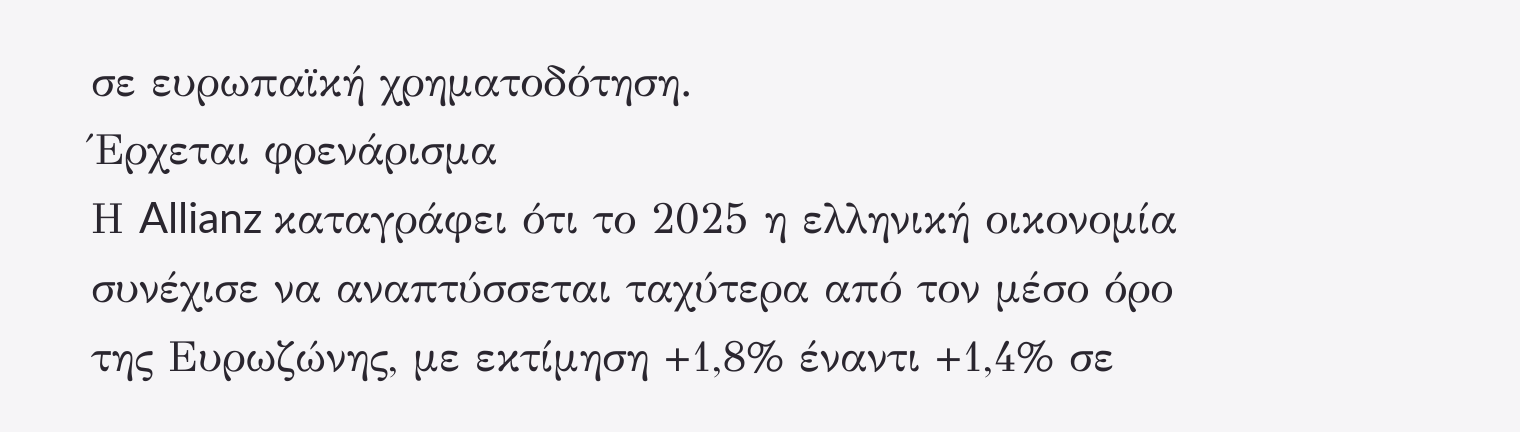σε ευρωπαϊκή χρηματοδότηση.
Έρχεται φρενάρισμα
Η Allianz καταγράφει ότι το 2025 η ελληνική οικονομία συνέχισε να αναπτύσσεται ταχύτερα από τον μέσο όρο της Ευρωζώνης, με εκτίμηση +1,8% έναντι +1,4% σε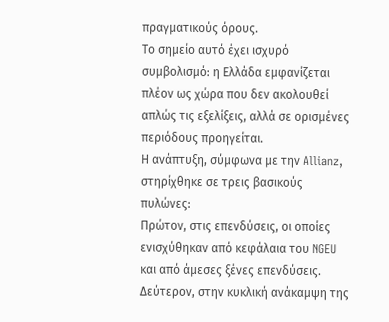πραγματικούς όρους.
Το σημείο αυτό έχει ισχυρό συμβολισμό: η Ελλάδα εμφανίζεται πλέον ως χώρα που δεν ακολουθεί απλώς τις εξελίξεις, αλλά σε ορισμένες περιόδους προηγείται.
Η ανάπτυξη, σύμφωνα με την Allianz, στηρίχθηκε σε τρεις βασικούς πυλώνες:
Πρώτον, στις επενδύσεις, οι οποίες ενισχύθηκαν από κεφάλαια του NGEU και από άμεσες ξένες επενδύσεις.
Δεύτερον, στην κυκλική ανάκαμψη της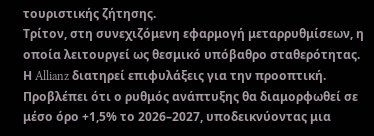τουριστικής ζήτησης.
Τρίτον, στη συνεχιζόμενη εφαρμογή μεταρρυθμίσεων, η οποία λειτουργεί ως θεσμικό υπόβαθρο σταθερότητας.
Η Allianz διατηρεί επιφυλάξεις για την προοπτική. Προβλέπει ότι ο ρυθμός ανάπτυξης θα διαμορφωθεί σε μέσο όρο +1,5% το 2026–2027, υποδεικνύοντας μια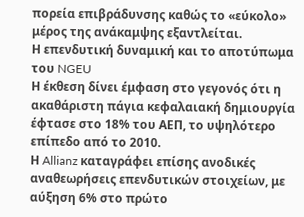πορεία επιβράδυνσης καθώς το «εύκολο» μέρος της ανάκαμψης εξαντλείται.
Η επενδυτική δυναμική και το αποτύπωμα του NGEU
Η έκθεση δίνει έμφαση στο γεγονός ότι η ακαθάριστη πάγια κεφαλαιακή δημιουργία έφτασε στο 18% του ΑΕΠ, το υψηλότερο επίπεδο από το 2010.
Η Allianz καταγράφει επίσης ανοδικές αναθεωρήσεις επενδυτικών στοιχείων, με αύξηση 6% στο πρώτο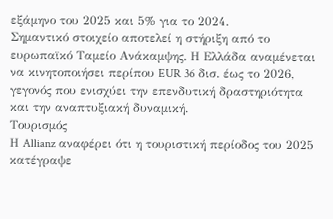εξάμηνο του 2025 και 5% για το 2024.
Σημαντικό στοιχείο αποτελεί η στήριξη από το ευρωπαϊκό Ταμείο Ανάκαμψης. Η Ελλάδα αναμένεται να κινητοποιήσει περίπου EUR 36 δισ. έως το 2026, γεγονός που ενισχύει την επενδυτική δραστηριότητα και την αναπτυξιακή δυναμική.
Τουρισμός
Η Allianz αναφέρει ότι η τουριστική περίοδος του 2025 κατέγραψε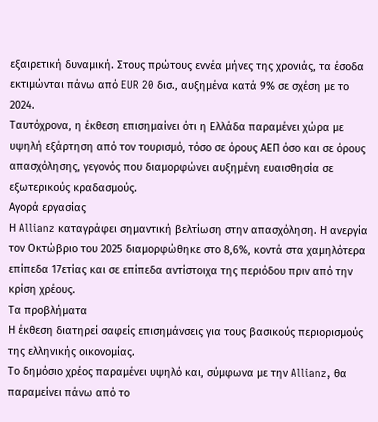εξαιρετική δυναμική. Στους πρώτους εννέα μήνες της χρονιάς, τα έσοδα εκτιμώνται πάνω από EUR 20 δισ., αυξημένα κατά 9% σε σχέση με το 2024.
Ταυτόχρονα, η έκθεση επισημαίνει ότι η Ελλάδα παραμένει χώρα με υψηλή εξάρτηση από τον τουρισμό, τόσο σε όρους ΑΕΠ όσο και σε όρους απασχόλησης, γεγονός που διαμορφώνει αυξημένη ευαισθησία σε εξωτερικούς κραδασμούς.
Αγορά εργασίας
Η Allianz καταγράφει σημαντική βελτίωση στην απασχόληση. Η ανεργία τον Οκτώβριο του 2025 διαμορφώθηκε στο 8,6%, κοντά στα χαμηλότερα επίπεδα 17ετίας και σε επίπεδα αντίστοιχα της περιόδου πριν από την κρίση χρέους.
Τα προβλήματα
Η έκθεση διατηρεί σαφείς επισημάνσεις για τους βασικούς περιορισμούς της ελληνικής οικονομίας.
Το δημόσιο χρέος παραμένει υψηλό και, σύμφωνα με την Allianz, θα παραμείνει πάνω από το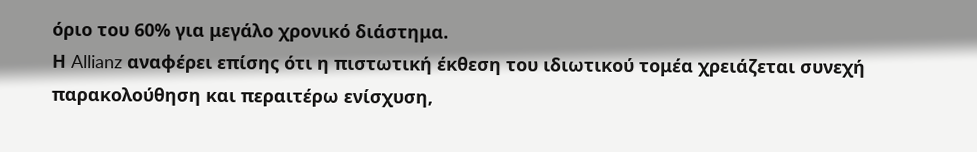όριο του 60% για μεγάλο χρονικό διάστημα.
Η Allianz αναφέρει επίσης ότι η πιστωτική έκθεση του ιδιωτικού τομέα χρειάζεται συνεχή παρακολούθηση και περαιτέρω ενίσχυση,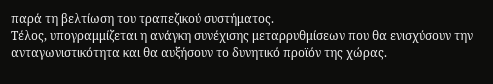παρά τη βελτίωση του τραπεζικού συστήματος.
Τέλος, υπογραμμίζεται η ανάγκη συνέχισης μεταρρυθμίσεων που θα ενισχύσουν την ανταγωνιστικότητα και θα αυξήσουν το δυνητικό προϊόν της χώρας.